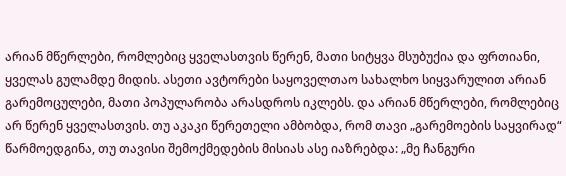არიან მწერლები, რომლებიც ყველასთვის წერენ, მათი სიტყვა მსუბუქია და ფრთიანი, ყველას გულამდე მიდის. ასეთი ავტორები საყოველთაო სახალხო სიყვარულით არიან გარემოცულები, მათი პოპულარობა არასდროს იკლებს. და არიან მწერლები, რომლებიც არ წერენ ყველასთვის. თუ აკაკი წერეთელი ამბობდა, რომ თავი „გარემოების საყვირად“ წარმოედგინა, თუ თავისი შემოქმედების მისიას ასე იაზრებდა: „მე ჩანგური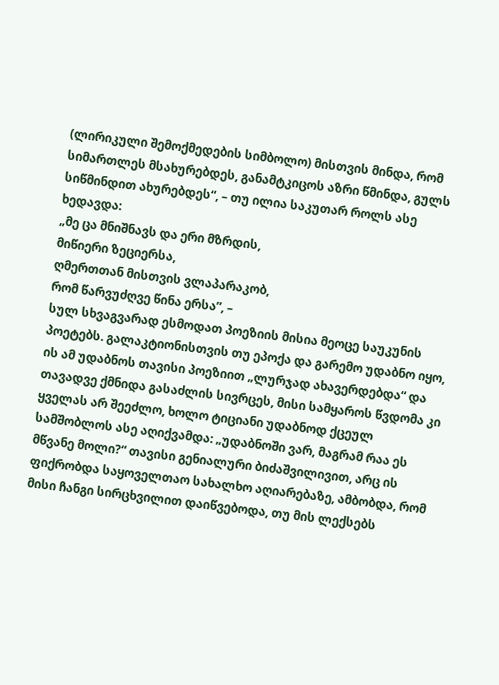(ლირიკული შემოქმედების სიმბოლო) მისთვის მინდა, რომ სიმართლეს მსახურებდეს, განამტკიცოს აზრი წმინდა, გულს სიწმინდით ახურებდეს“, – თუ ილია საკუთარ როლს ასე ხედავდა:
„მე ცა მნიშნავს და ერი მზრდის,
მიწიერი ზეციერსა,
ღმერთთან მისთვის ვლაპარაკობ,
რომ წარვუძღვე წინა ერსა”, –
სულ სხვაგვარად ესმოდათ პოეზიის მისია მეოცე საუკუნის პოეტებს. გალაკტიონისთვის თუ ეპოქა და გარემო უდაბნო იყო, ის ამ უდაბნოს თავისი პოეზიით „ლურჯად ახავერდებდა“ და თავადვე ქმნიდა გასაძლის სივრცეს, მისი სამყაროს წვდომა კი ყველას არ შეეძლო, ხოლო ტიციანი უდაბნოდ ქცეულ სამშობლოს ასე აღიქვამდა: „უდაბნოში ვარ, მაგრამ რაა ეს მწვანე მოლი?“ თავისი გენიალური ბიძაშვილივით, არც ის ფიქრობდა საყოველთაო სახალხო აღიარებაზე, ამბობდა, რომ მისი ჩანგი სირცხვილით დაიწვებოდა, თუ მის ლექსებს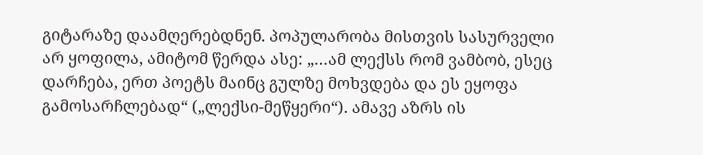გიტარაზე დაამღერებდნენ. პოპულარობა მისთვის სასურველი არ ყოფილა, ამიტომ წერდა ასე: „…ამ ლექსს რომ ვამბობ, ესეც დარჩება, ერთ პოეტს მაინც გულზე მოხვდება და ეს ეყოფა გამოსარჩლებად“ („ლექსი-მეწყერი“). ამავე აზრს ის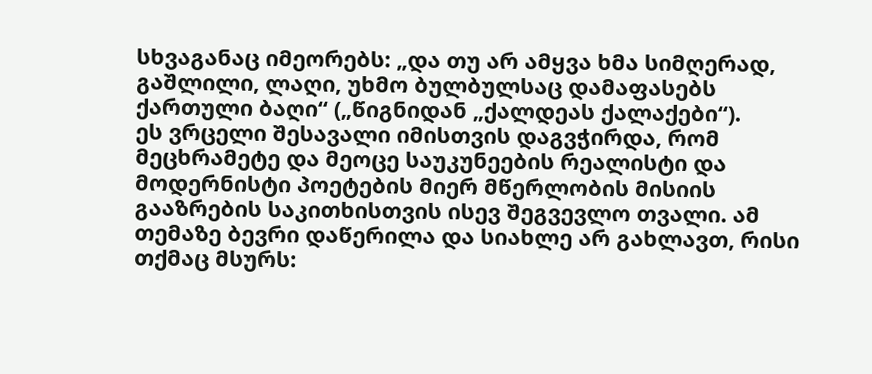სხვაგანაც იმეორებს: „და თუ არ ამყვა ხმა სიმღერად, გაშლილი, ლაღი, უხმო ბულბულსაც დამაფასებს ქართული ბაღი“ („წიგნიდან „ქალდეას ქალაქები“).
ეს ვრცელი შესავალი იმისთვის დაგვჭირდა, რომ მეცხრამეტე და მეოცე საუკუნეების რეალისტი და მოდერნისტი პოეტების მიერ მწერლობის მისიის გააზრების საკითხისთვის ისევ შეგვევლო თვალი. ამ თემაზე ბევრი დაწერილა და სიახლე არ გახლავთ, რისი თქმაც მსურს: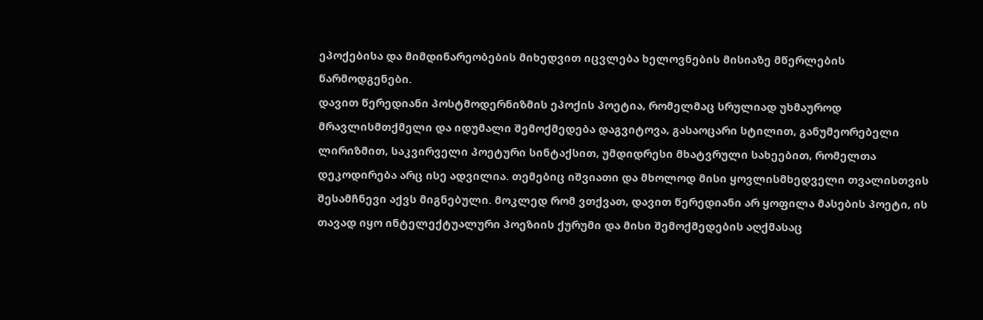ეპოქებისა და მიმდინარეობების მიხედვით იცვლება ხელოვნების მისიაზე მწერლების წარმოდგენები.
დავით წერედიანი პოსტმოდერნიზმის ეპოქის პოეტია, რომელმაც სრულიად უხმაუროდ მრავლისმთქმელი და იდუმალი შემოქმედება დაგვიტოვა, გასაოცარი სტილით, განუმეორებელი ლირიზმით, საკვირველი პოეტური სინტაქსით, უმდიდრესი მხატვრული სახეებით, რომელთა დეკოდირება არც ისე ადვილია. თემებიც იშვიათი და მხოლოდ მისი ყოვლისმხედველი თვალისთვის შესამჩნევი აქვს მიგნებული. მოკლედ რომ ვთქვათ, დავით წერედიანი არ ყოფილა მასების პოეტი, ის თავად იყო ინტელექტუალური პოეზიის ქურუმი და მისი შემოქმედების აღქმასაც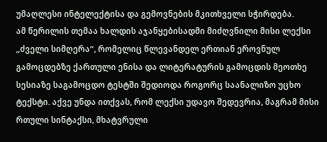უმაღლესი ინტელექტისა და გემოვნების მკითხველი სჭირდება.
ამ წერილის თემაა ხალდის აჯანყებისადმი მიძღვნილი მისი ლექსი „ძველი სიმღერა“, რომელიც წლევანდელ ერთიან ეროვნულ გამოცდებზე ქართული ენისა და ლიტერატურის გამოცდის მეოთხე სესიაზე საგამოცდო ტესტში შედიოდა როგორც საანალიზო უცხო ტექსტი. აქვე უნდა ითქვას, რომ ლექსი უდავო შედევრია, მაგრამ მისი რთული სინტაქსი, მხატვრული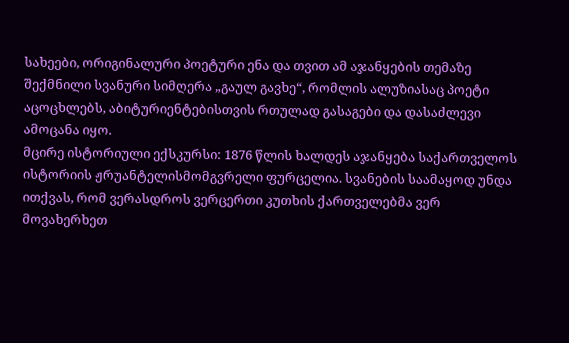სახეები, ორიგინალური პოეტური ენა და თვით ამ აჯანყების თემაზე შექმნილი სვანური სიმღერა „გაულ გავხე“, რომლის ალუზიასაც პოეტი აცოცხლებს, აბიტურიენტებისთვის რთულად გასაგები და დასაძლევი ამოცანა იყო.
მცირე ისტორიული ექსკურსი: 1876 წლის ხალდეს აჯანყება საქართველოს ისტორიის ჟრუანტელისმომგვრელი ფურცელია. სვანების საამაყოდ უნდა ითქვას, რომ ვერასდროს ვერცერთი კუთხის ქართველებმა ვერ მოვახერხეთ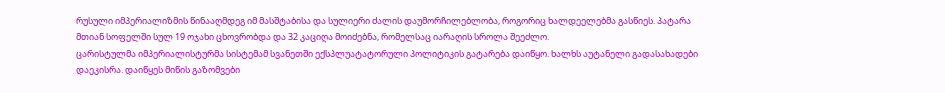რუსული იმპერიალიზმის წინააღმდეგ იმ მასშტაბისა და სულიერი ძალის დაუმორჩილებლობა, როგორიც ხალდეელებმა გასწიეს. პატარა მთიან სოფელში სულ 19 ოჯახი ცხოვრობდა და 32 კაციღა მოიძებნა, რომელსაც იარაღის სროლა შეეძლო.
ცარისტულმა იმპერიალისტურმა სისტემამ სვანეთში ექსპლუატატორული პოლიტიკის გატარება დაიწყო. ხალხს აუტანელი გადასახადები დაეკისრა. დაიწყეს მიწის გაზომვები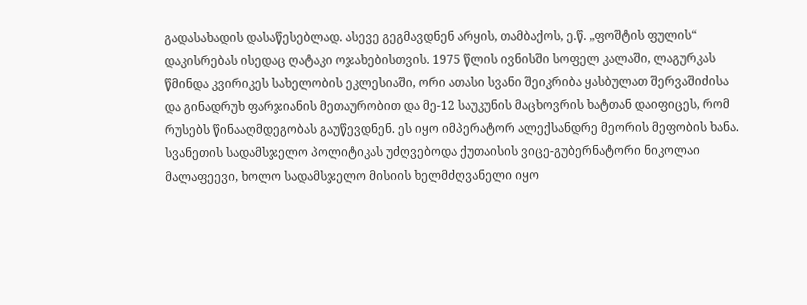გადასახადის დასაწესებლად. ასევე გეგმავდნენ არყის, თამბაქოს, ე.წ. „ფოშტის ფულის“ დაკისრებას ისედაც ღატაკი ოჯახებისთვის. 1975 წლის ივნისში სოფელ კალაში, ლაგურკას წმინდა კვირიკეს სახელობის ეკლესიაში, ორი ათასი სვანი შეიკრიბა ყასბულათ შერვაშიძისა და გინადრუხ ფარჯიანის მეთაურობით და მე-12 საუკუნის მაცხოვრის ხატთან დაიფიცეს, რომ რუსებს წინააღმდეგობას გაუწევდნენ. ეს იყო იმპერატორ ალექსანდრე მეორის მეფობის ხანა. სვანეთის სადამსჯელო პოლიტიკას უძღვებოდა ქუთაისის ვიცე-გუბერნატორი ნიკოლაი მალაფეევი, ხოლო სადამსჯელო მისიის ხელმძღვანელი იყო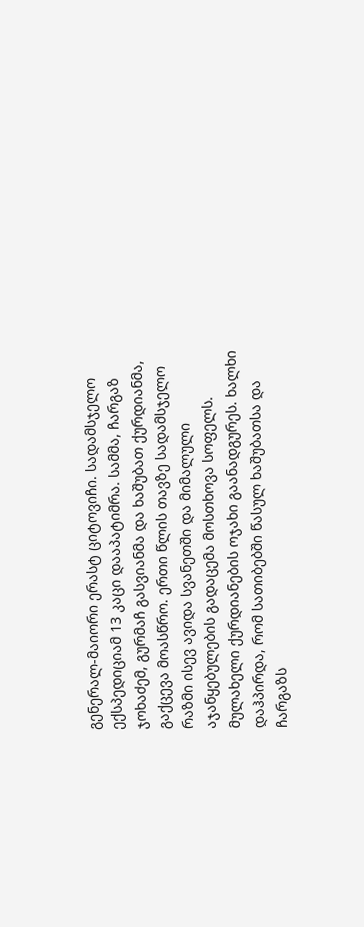გენერალ-მაიორი ერასტ ციტოვიჩი. სადამსჯელო ექსპედიციამ 13 კაცი დააპატიმრა. სამმა, ჩარგაზ ჯოხაძემ, გურმაჩ გასვიანმა და ხაშუბათ ქურდიანმა, გაქცევა მოასწრო. ერთი წლის თავზე სადამსჯელო რაზმი ისევ ავიდა სვანეთში და მიმალული აჯანყებულების გადაცემა მოსთხოვა სოფელს. მულახელი ქურდიანების ოჯახი გაანადგურეს. ხალხი დაჰპირდა, რომ სათიბებში წასულ ხაშუბათსა და ჩარგაზს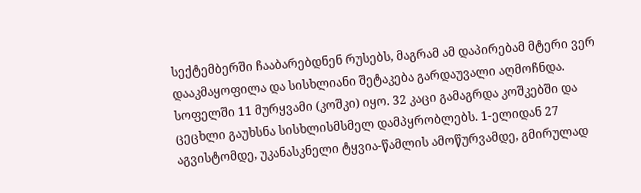სექტემბერში ჩააბარებდნენ რუსებს, მაგრამ ამ დაპირებამ მტერი ვერ დააკმაყოფილა და სისხლიანი შეტაკება გარდაუვალი აღმოჩნდა. სოფელში 11 მურყვამი (კოშკი) იყო. 32 კაცი გამაგრდა კოშკებში და ცეცხლი გაუხსნა სისხლისმსმელ დამპყრობლებს. 1-ელიდან 27 აგვისტომდე, უკანასკნელი ტყვია-წამლის ამოწურვამდე, გმირულად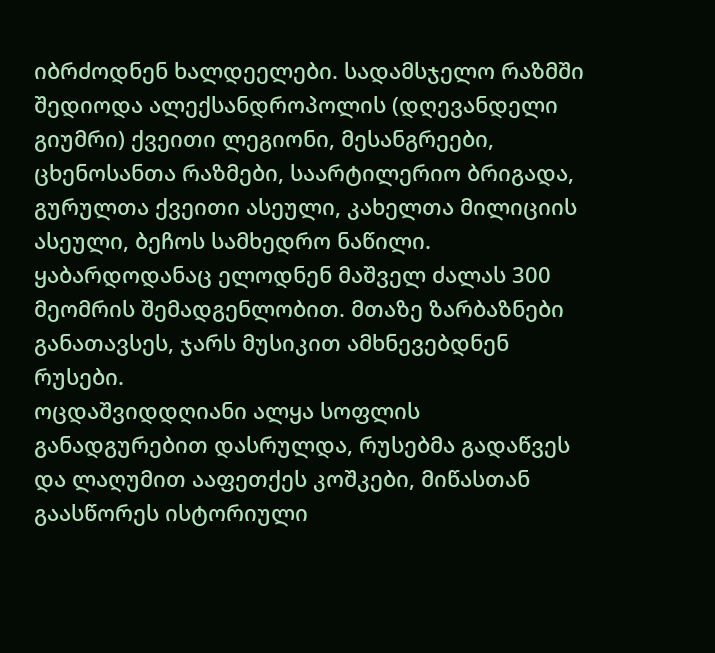იბრძოდნენ ხალდეელები. სადამსჯელო რაზმში შედიოდა ალექსანდროპოლის (დღევანდელი გიუმრი) ქვეითი ლეგიონი, მესანგრეები, ცხენოსანთა რაზმები, საარტილერიო ბრიგადა, გურულთა ქვეითი ასეული, კახელთა მილიციის ასეული, ბეჩოს სამხედრო ნაწილი. ყაბარდოდანაც ელოდნენ მაშველ ძალას 300 მეომრის შემადგენლობით. მთაზე ზარბაზნები განათავსეს, ჯარს მუსიკით ამხნევებდნენ რუსები.
ოცდაშვიდდღიანი ალყა სოფლის განადგურებით დასრულდა, რუსებმა გადაწვეს და ლაღუმით ააფეთქეს კოშკები, მიწასთან გაასწორეს ისტორიული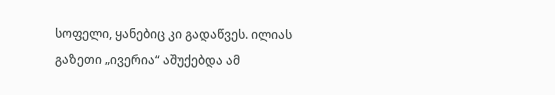სოფელი, ყანებიც კი გადაწვეს. ილიას გაზეთი „ივერია“ აშუქებდა ამ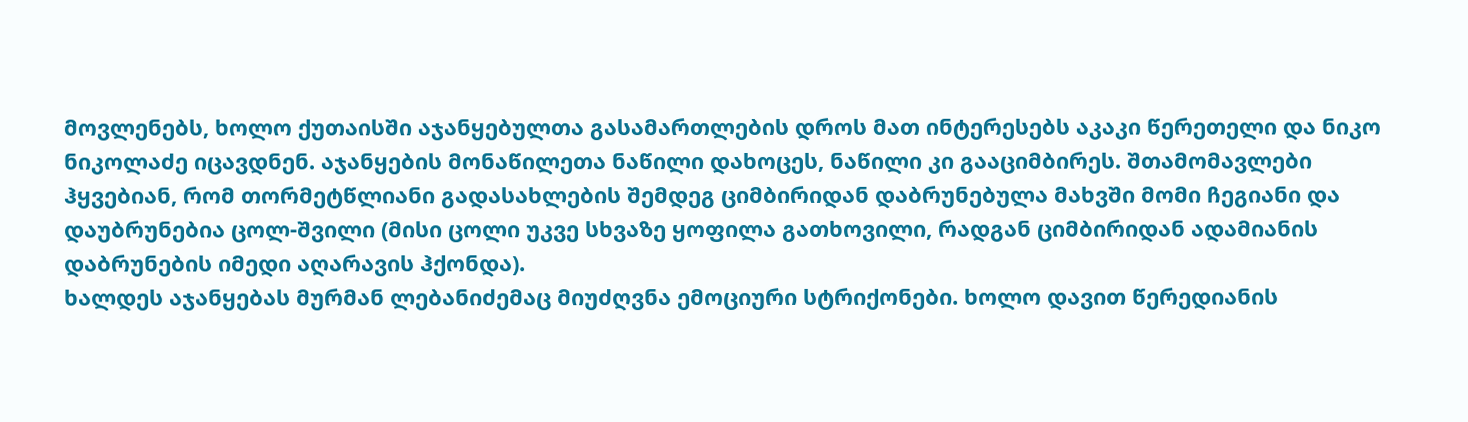მოვლენებს, ხოლო ქუთაისში აჯანყებულთა გასამართლების დროს მათ ინტერესებს აკაკი წერეთელი და ნიკო ნიკოლაძე იცავდნენ. აჯანყების მონაწილეთა ნაწილი დახოცეს, ნაწილი კი გააციმბირეს. შთამომავლები ჰყვებიან, რომ თორმეტწლიანი გადასახლების შემდეგ ციმბირიდან დაბრუნებულა მახვში მომი ჩეგიანი და დაუბრუნებია ცოლ-შვილი (მისი ცოლი უკვე სხვაზე ყოფილა გათხოვილი, რადგან ციმბირიდან ადამიანის დაბრუნების იმედი აღარავის ჰქონდა).
ხალდეს აჯანყებას მურმან ლებანიძემაც მიუძღვნა ემოციური სტრიქონები. ხოლო დავით წერედიანის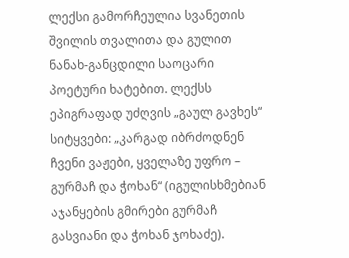ლექსი გამორჩეულია სვანეთის შვილის თვალითა და გულით ნანახ-განცდილი საოცარი პოეტური ხატებით. ლექსს ეპიგრაფად უძღვის „გაულ გავხეს“ სიტყვები: „კარგად იბრძოდნენ ჩვენი ვაჟები, ყველაზე უფრო – გურმაჩ და ჭოხან“ (იგულისხმებიან აჯანყების გმირები გურმაჩ გასვიანი და ჭოხან ჯოხაძე).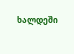ხალდეში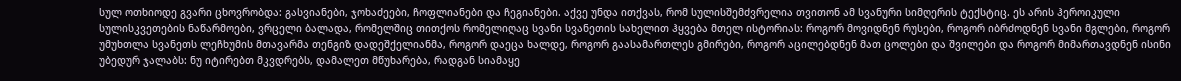სულ ოთხიოდე გვარი ცხოვრობდა: გასვიანები, ჯოხაძეები, ჩოფლიანები და ჩეგიანები. აქვე უნდა ითქვას, რომ სულისშემძვრელია თვითონ ამ სვანური სიმღერის ტექსტიც. ეს არის ჰეროიკული სულისკვეთების ნაწარმოები, ვრცელი ბალადა, რომელშიც თითქოს რომელიღაც სვანი სვანეთის სახელით ჰყვება მთელ ისტორიას: როგორ მოვიდნენ რუსები, როგორ იბრძოდნენ სვანი მგლები, როგორ უმუხთლა სვანეთს ლეჩხუმის მთავარმა თენგიზ დადეშქელიანმა, როგორ დაეცა ხალდე, როგორ გაასამართლეს გმირები, როგორ აცილებდნენ მათ ცოლები და შვილები და როგორ მიმართავდნენ ისინი უბედურ ჯალაბს: ნუ იტირებთ მკვდრებს, დამალეთ მწუხარება, რადგან სიამაყე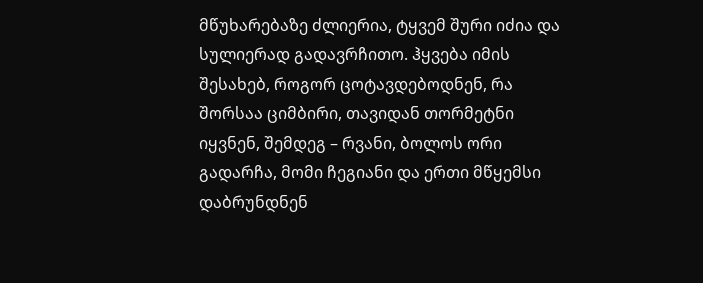მწუხარებაზე ძლიერია, ტყვემ შური იძია და სულიერად გადავრჩითო. ჰყვება იმის შესახებ, როგორ ცოტავდებოდნენ, რა შორსაა ციმბირი, თავიდან თორმეტნი იყვნენ, შემდეგ – რვანი, ბოლოს ორი გადარჩა, მომი ჩეგიანი და ერთი მწყემსი დაბრუნდნენ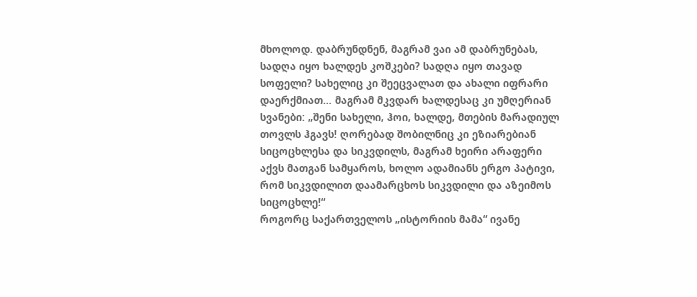მხოლოდ. დაბრუნდნენ, მაგრამ ვაი ამ დაბრუნებას, სადღა იყო ხალდეს კოშკები? სადღა იყო თავად სოფელი? სახელიც კი შეეცვალათ და ახალი იფრარი დაერქმიათ… მაგრამ მკვდარ ხალდესაც კი უმღერიან სვანები: „შენი სახელი, ჰოი, ხალდე, მთების მარადიულ თოვლს ჰგავს! ღორებად შობილნიც კი ეზიარებიან სიცოცხლესა და სიკვდილს, მაგრამ ხეირი არაფერი აქვს მათგან სამყაროს, ხოლო ადამიანს ერგო პატივი, რომ სიკვდილით დაამარცხოს სიკვდილი და აზეიმოს სიცოცხლე!“
როგორც საქართველოს „ისტორიის მამა“ ივანე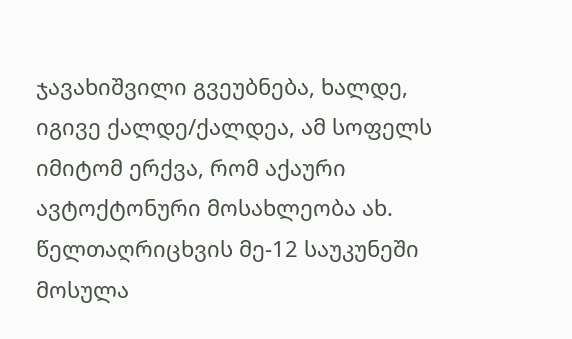ჯავახიშვილი გვეუბნება, ხალდე, იგივე ქალდე/ქალდეა, ამ სოფელს იმიტომ ერქვა, რომ აქაური ავტოქტონური მოსახლეობა ახ. წელთაღრიცხვის მე-12 საუკუნეში მოსულა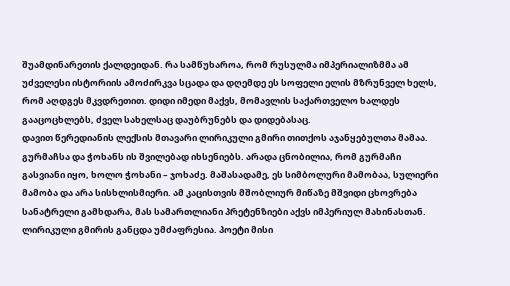შუამდინარეთის ქალდეიდან. რა სამწუხაროა, რომ რუსულმა იმპერიალიზმმა ამ უძველესი ისტორიის ამოძირკვა სცადა და დღემდე ეს სოფელი ელის მზრუნველ ხელს, რომ აღდგეს მკვდრეთით. დიდი იმედი მაქვს, მომავლის საქართველო ხალდეს გააცოცხლებს, ძველ სახელსაც დაუბრუნებს და დიდებასაც.
დავით წერედიანის ლექსის მთავარი ლირიკული გმირი თითქოს აჯანყებულთა მამაა. გურმაჩსა და ჭოხანს ის შვილებად იხსენიებს. არადა ცნობილია, რომ გურმაჩი გასვიანი იყო, ხოლო ჭოხანი – ჯოხაძე. მაშასადამე, ეს სიმბოლური მამობაა, სულიერი მამობა და არა სისხლისმიერი. ამ კაცისთვის მშობლიურ მიწაზე მშვიდი ცხოვრება სანატრელი გამხდარა, მას სამართლიანი პრეტენზიები აქვს იმპერიულ მახინასთან. ლირიკული გმირის განცდა უმძაფრესია. პოეტი მისი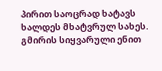პირით საოცრად ხატავს ხალდეს მხატვრულ სახეს. გმირის სიყვარული ენით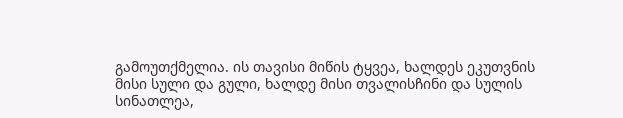გამოუთქმელია. ის თავისი მიწის ტყვეა, ხალდეს ეკუთვნის მისი სული და გული, ხალდე მისი თვალისჩინი და სულის სინათლეა,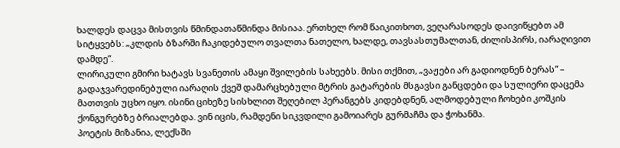ხალდეს დაცვა მისთვის წმინდათაწმინდა მისიაა. ერთხელ რომ წაიკითხოთ, ვეღარასოდეს დაივიწყებთ ამ სიტყვებს: „კლდის ბზარში ჩაკიდებულო თვალთა ნათელო, ხალდე, თავსასთუმალთან, ძილისპირს, იარაღივით დამდე“.
ლირიკული გმირი ხატავს სვანეთის ამაყი შვილების სახეებს. მისი თქმით, „ვაჟები არ გადიოდნენ ბერას“ – გადაჯვარედინებული იარაღის ქვეშ დამარცხებული მტრის გატარების მსგავსი განცდები და სულიერი დაცემა მათთვის უცხო იყო. ისინი ციხეზე სისხლით შეღებილ პერანგებს კიდებდნენ, ალმოდებული ჩოხები კოშკის ქონგურებზე ბრიალებდა. ვინ იცის, რამდენი სიკვდილი გამოიარეს გურმაჩმა და ჭოხანმა.
პოეტის მიზანია, ლექსში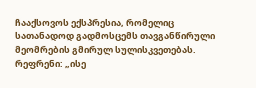ჩააქსოვოს ექსპრესია, რომელიც სათანადოდ გადმოსცემს თავგანწირული მეომრების გმირულ სულისკვეთებას. რეფრენი: „ისე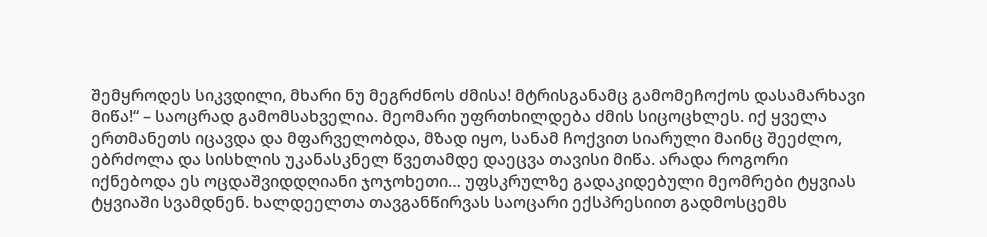შემყროდეს სიკვდილი, მხარი ნუ მეგრძნოს ძმისა! მტრისგანამც გამომეჩოქოს დასამარხავი მიწა!“ – საოცრად გამომსახველია. მეომარი უფრთხილდება ძმის სიცოცხლეს. იქ ყველა ერთმანეთს იცავდა და მფარველობდა, მზად იყო, სანამ ჩოქვით სიარული მაინც შეეძლო, ებრძოლა და სისხლის უკანასკნელ წვეთამდე დაეცვა თავისი მიწა. არადა როგორი იქნებოდა ეს ოცდაშვიდდღიანი ჯოჯოხეთი… უფსკრულზე გადაკიდებული მეომრები ტყვიას ტყვიაში სვამდნენ. ხალდეელთა თავგანწირვას საოცარი ექსპრესიით გადმოსცემს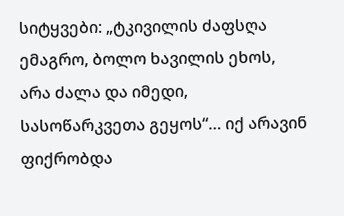სიტყვები: „ტკივილის ძაფსღა ემაგრო, ბოლო ხავილის ეხოს, არა ძალა და იმედი, სასოწარკვეთა გეყოს“… იქ არავინ ფიქრობდა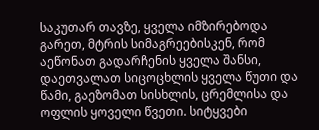საკუთარ თავზე, ყველა იმზირებოდა გარეთ, მტრის სიმაგრეებისკენ, რომ აეწონათ გადარჩენის ყველა შანსი, დაეთვალათ სიცოცხლის ყველა წუთი და წამი, გაეზომათ სისხლის, ცრემლისა და ოფლის ყოველი წვეთი. სიტყვები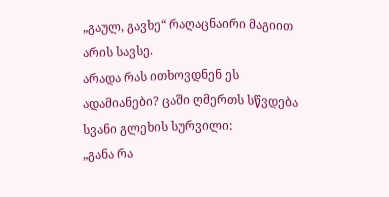„გაულ, გავხე“ რაღაცნაირი მაგიით არის სავსე.
არადა რას ითხოვდნენ ეს ადამიანები? ცაში ღმერთს სწვდება სვანი გლეხის სურვილი:
„განა რა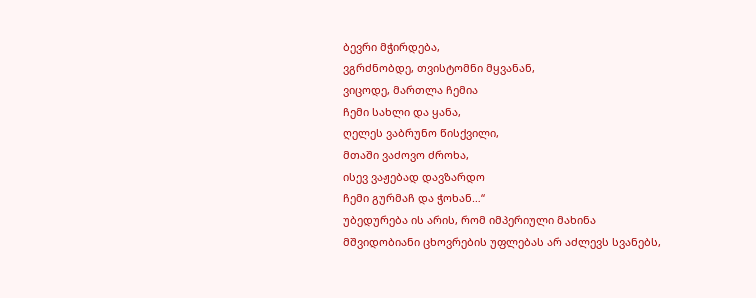ბევრი მჭირდება,
ვგრძნობდე, თვისტომნი მყვანან,
ვიცოდე, მართლა ჩემია
ჩემი სახლი და ყანა,
ღელეს ვაბრუნო წისქვილი,
მთაში ვაძოვო ძროხა,
ისევ ვაჟებად დავზარდო
ჩემი გურმაჩ და ჭოხან…“
უბედურება ის არის, რომ იმპერიული მახინა მშვიდობიანი ცხოვრების უფლებას არ აძლევს სვანებს,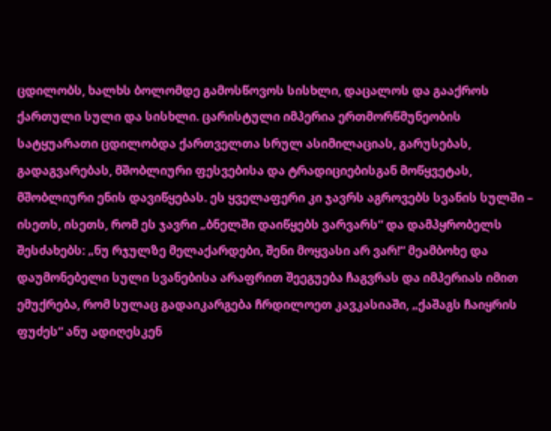ცდილობს, ხალხს ბოლომდე გამოსწოვოს სისხლი, დაცალოს და გააქროს ქართული სული და სისხლი. ცარისტული იმპერია ერთმორწმუნეობის სატყუარათი ცდილობდა ქართველთა სრულ ასიმილაციას, გარუსებას, გადაგვარებას, მშობლიური ფესვებისა და ტრადიციებისგან მოწყვეტას, მშობლიური ენის დავიწყებას. ეს ყველაფერი კი ჯავრს აგროვებს სვანის სულში – ისეთს, ისეთს, რომ ეს ჯავრი „ბნელში დაიწყებს ვარვარს“ და დამპყრობელს შესძახებს: „ნუ რჯულზე მელაქარდები, შენი მოყვასი არ ვარ!“ მეამბოხე და დაუმონებელი სული სვანებისა არაფრით შეეგუება ჩაგვრას და იმპერიას იმით ემუქრება, რომ სულაც გადაიკარგება ჩრდილოეთ კავკასიაში, „ქაშაგს ჩაიყრის ფუძეს“ ანუ ადიღესკენ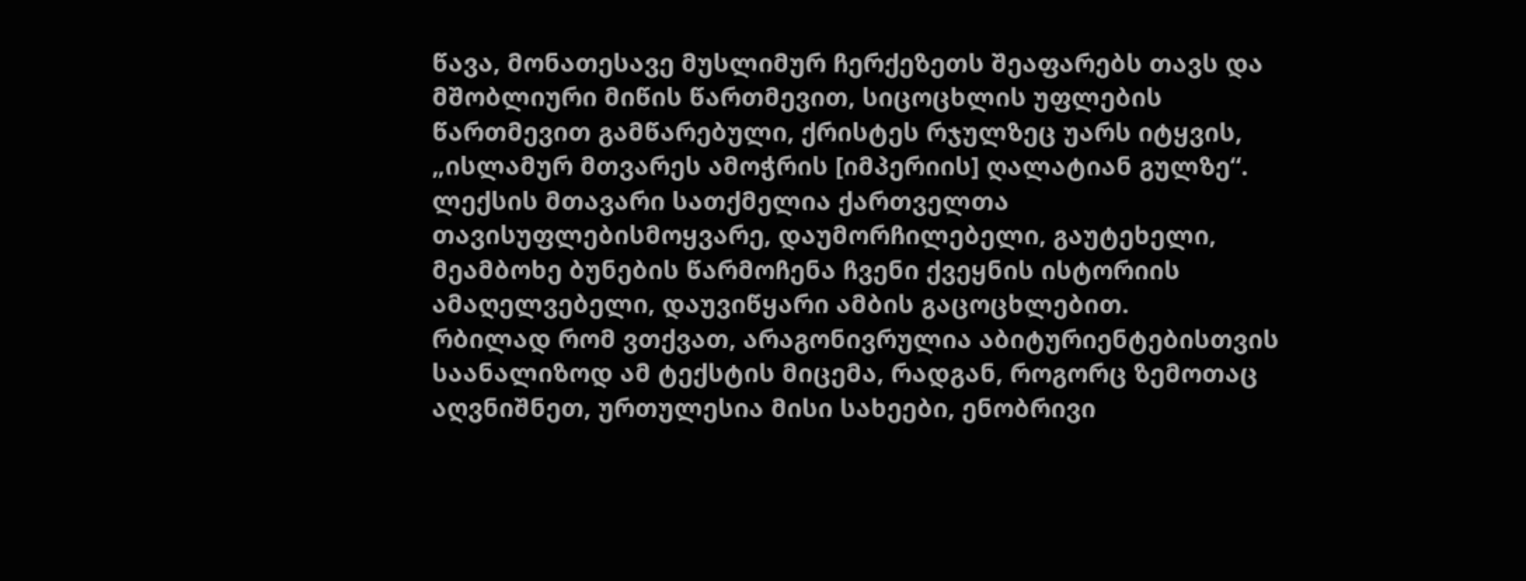წავა, მონათესავე მუსლიმურ ჩერქეზეთს შეაფარებს თავს და მშობლიური მიწის წართმევით, სიცოცხლის უფლების წართმევით გამწარებული, ქრისტეს რჯულზეც უარს იტყვის, „ისლამურ მთვარეს ამოჭრის [იმპერიის] ღალატიან გულზე“.
ლექსის მთავარი სათქმელია ქართველთა თავისუფლებისმოყვარე, დაუმორჩილებელი, გაუტეხელი, მეამბოხე ბუნების წარმოჩენა ჩვენი ქვეყნის ისტორიის ამაღელვებელი, დაუვიწყარი ამბის გაცოცხლებით.
რბილად რომ ვთქვათ, არაგონივრულია აბიტურიენტებისთვის საანალიზოდ ამ ტექსტის მიცემა, რადგან, როგორც ზემოთაც აღვნიშნეთ, ურთულესია მისი სახეები, ენობრივი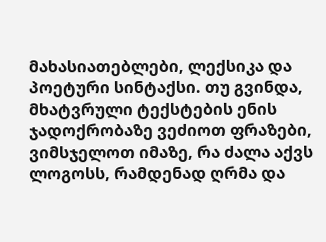მახასიათებლები, ლექსიკა და პოეტური სინტაქსი. თუ გვინდა, მხატვრული ტექსტების ენის ჯადოქრობაზე ვეძიოთ ფრაზები, ვიმსჯელოთ იმაზე, რა ძალა აქვს ლოგოსს, რამდენად ღრმა და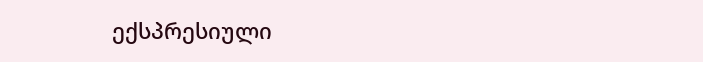ექსპრესიული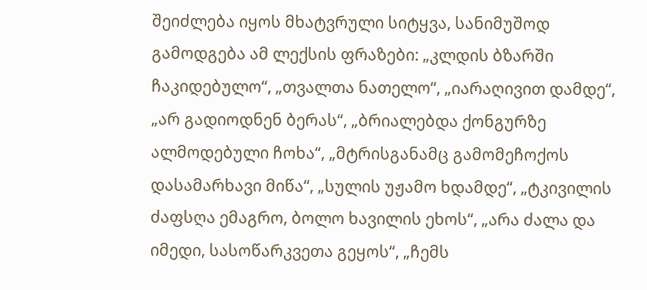შეიძლება იყოს მხატვრული სიტყვა, სანიმუშოდ გამოდგება ამ ლექსის ფრაზები: „კლდის ბზარში ჩაკიდებულო“, „თვალთა ნათელო“, „იარაღივით დამდე“, „არ გადიოდნენ ბერას“, „ბრიალებდა ქონგურზე ალმოდებული ჩოხა“, „მტრისგანამც გამომეჩოქოს დასამარხავი მიწა“, „სულის უჟამო ხდამდე“, „ტკივილის ძაფსღა ემაგრო, ბოლო ხავილის ეხოს“, „არა ძალა და იმედი, სასოწარკვეთა გეყოს“, „ჩემს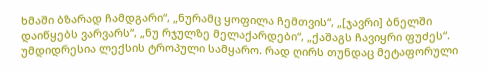ხმაში ბზარად ჩამდგარი“, „ნურამც ყოფილა ჩემთვის“, „[ჯავრი] ბნელში დაიწყებს ვარვარს“, „ნუ რჯულზე მელაქარდები“, „ქაშაგს ჩავიყრი ფუძეს“.
უმდიდრესია ლექსის ტროპული სამყარო. რად ღირს თუნდაც მეტაფორული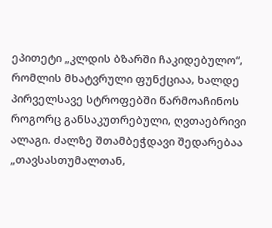ეპითეტი „კლდის ბზარში ჩაკიდებულო“, რომლის მხატვრული ფუნქციაა, ხალდე პირველსავე სტროფებში წარმოაჩინოს როგორც განსაკუთრებული, ღვთაებრივი ალაგი. ძალზე შთამბეჭდავი შედარებაა „თავსასთუმალთან,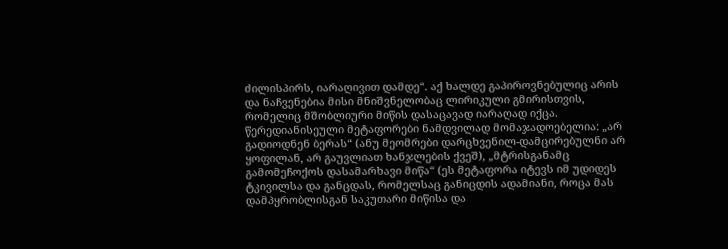ძილისპირს, იარაღივით დამდე“. აქ ხალდე გაპიროვნებულიც არის და ნაჩვენებია მისი მნიშვნელობაც ლირიკული გმირისთვის, რომელიც მშობლიური მიწის დასაცავად იარაღად იქცა.
წერედიანისეული მეტაფორები ნამდვილად მომაჯადოებელია: „არ გადიოდნენ ბერას“ (ანუ მეომრები დარცხვენილ-დამცირებულნი არ ყოფილან, არ გაუვლიათ ხანჯლების ქვეშ), „მტრისგანამც გამომეჩოქოს დასამარხავი მიწა“ (ეს მეტაფორა იტევს იმ უდიდეს ტკივილსა და განცდას, რომელსაც განიცდის ადამიანი, როცა მას დამპყრობლისგან საკუთარი მიწისა და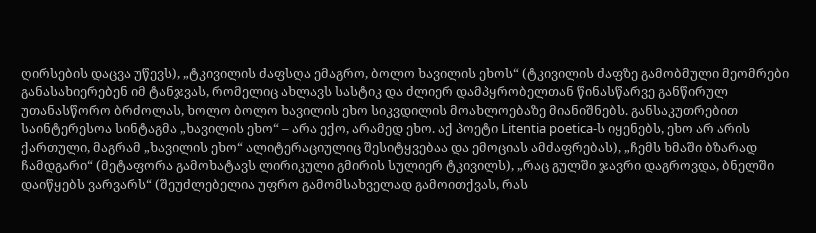ღირსების დაცვა უწევს), „ტკივილის ძაფსღა ემაგრო, ბოლო ხავილის ეხოს“ (ტკივილის ძაფზე გამობმული მეომრები განასახიერებენ იმ ტანჯვას, რომელიც ახლავს სასტიკ და ძლიერ დამპყრობელთან წინასწარვე განწირულ უთანასწორო ბრძოლას, ხოლო ბოლო ხავილის ეხო სიკვდილის მოახლოებაზე მიანიშნებს. განსაკუთრებით საინტერესოა სინტაგმა „ხავილის ეხო“ – არა ექო, არამედ ეხო. აქ პოეტი Litentia poetica-ს იყენებს, ეხო არ არის ქართული, მაგრამ „ხავილის ეხო“ ალიტერაციულიც შესიტყვებაა და ემოციას ამძაფრებას), „ჩემს ხმაში ბზარად ჩამდგარი“ (მეტაფორა გამოხატავს ლირიკული გმირის სულიერ ტკივილს), „რაც გულში ჯავრი დაგროვდა, ბნელში დაიწყებს ვარვარს“ (შეუძლებელია უფრო გამომსახველად გამოითქვას, რას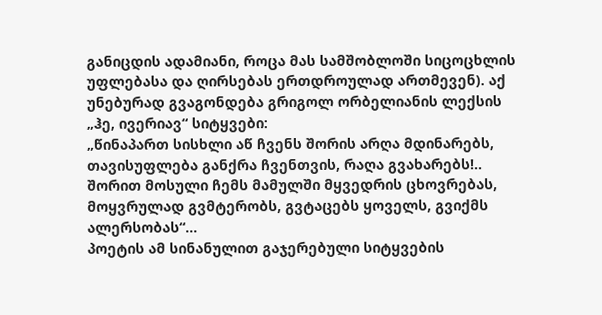განიცდის ადამიანი, როცა მას სამშობლოში სიცოცხლის უფლებასა და ღირსებას ერთდროულად ართმევენ). აქ უნებურად გვაგონდება გრიგოლ ორბელიანის ლექსის „ჰე, ივერიავ“ სიტყვები:
„წინაპართ სისხლი აწ ჩვენს შორის არღა მდინარებს,
თავისუფლება განქრა ჩვენთვის, რაღა გვახარებს!..
შორით მოსული ჩემს მამულში მყვედრის ცხოვრებას,
მოყვრულად გვმტერობს, გვტაცებს ყოველს, გვიქმს ალერსობას“…
პოეტის ამ სინანულით გაჯერებული სიტყვების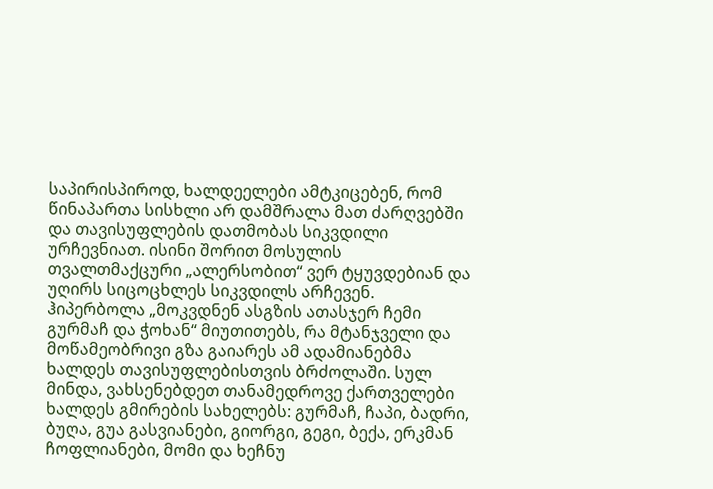საპირისპიროდ, ხალდეელები ამტკიცებენ, რომ წინაპართა სისხლი არ დამშრალა მათ ძარღვებში და თავისუფლების დათმობას სიკვდილი ურჩევნიათ. ისინი შორით მოსულის თვალთმაქცური „ალერსობით“ ვერ ტყუვდებიან და უღირს სიცოცხლეს სიკვდილს არჩევენ. ჰიპერბოლა „მოკვდნენ ასგზის ათასჯერ ჩემი გურმაჩ და ჭოხან“ მიუთითებს, რა მტანჯველი და მოწამეობრივი გზა გაიარეს ამ ადამიანებმა ხალდეს თავისუფლებისთვის ბრძოლაში. სულ მინდა, ვახსენებდეთ თანამედროვე ქართველები ხალდეს გმირების სახელებს: გურმაჩ, ჩაპი, ბადრი, ბუღა, გუა გასვიანები, გიორგი, გეგი, ბექა, ერკმან ჩოფლიანები, მომი და ხეჩნუ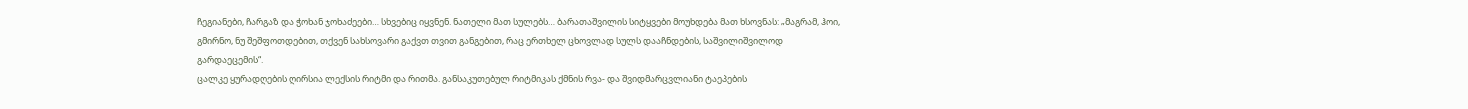ჩეგიანები, ჩარგაზ და ჭოხან ჯოხაძეები… სხვებიც იყვნენ. ნათელი მათ სულებს… ბარათაშვილის სიტყვები მოუხდება მათ ხსოვნას: „მაგრამ, ჰოი, გმირნო, ნუ შეშფოთდებით, თქვენ სახსოვარი გაქვთ თვით განგებით, რაც ერთხელ ცხოვლად სულს დააჩნდების, საშვილიშვილოდ გარდაეცემის“.
ცალკე ყურადღების ღირსია ლექსის რიტმი და რითმა. განსაკუთებულ რიტმიკას ქმნის რვა- და შვიდმარცვლიანი ტაეპების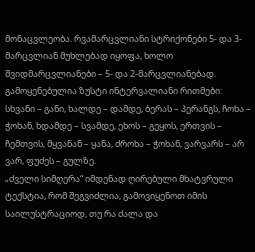მონაცვლეობა. რვამარცვლიანი სტრიქონები 5- და 3-მარცვლიან მუხლებად იყოფა, ხოლო შვიდმარცვლიანები – 5- და 2-მარცვლიანებად. გამოყენებულია ზუსტი ინტერვალიანი რითმები: სხვანი – განი, ხალდე – დამდე, ბერას – პერანგს, ჩოხა – ჭოხან, ხდამდე – სვამდე, ეხოს – გეყოს, ერთვის – ჩემთვის, მყვანან – ყანა, ძროხა – ჭოხან, ვარვარს – არ ვარ, ფუძეს – გულზე.
„ძველი სიმღერა“ იმდენად ღირებული მხატვრული ტექსტია, რომ შეგვიძლია, გამოვიყენოთ იმის საილუსტრაციოდ, თუ რა ძალა და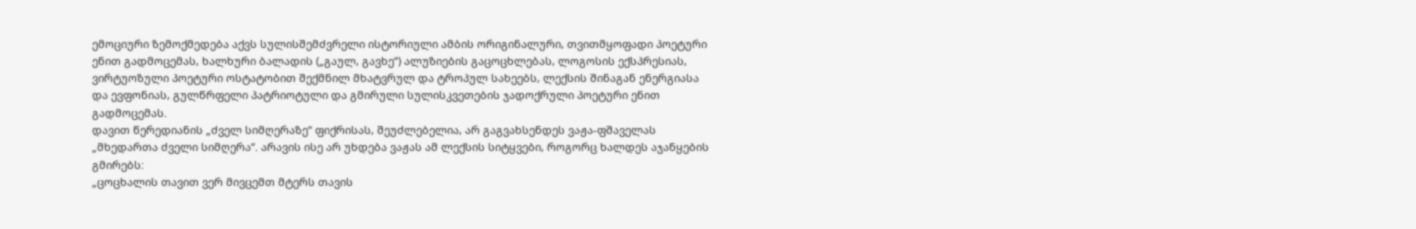ემოციური ზემოქმედება აქვს სულისშემძვრელი ისტორიული ამბის ორიგინალური, თვითმყოფადი პოეტური ენით გადმოცემას, ხალხური ბალადის („გაულ, გავხე“) ალუზიების გაცოცხლებას, ლოგოსის ექსპრესიას, ვირტუოზული პოეტური ოსტატობით შექმნილ მხატვრულ და ტროპულ სახეებს, ლექსის შინაგან ენერგიასა და ევფონიას, გულწრფელი პატრიოტული და გმირული სულისკვეთების ჯადოქრული პოეტური ენით გადმოცემას.
დავით წერედიანის „ძველ სიმღერაზე“ ფიქრისას, შეუძლებელია, არ გაგვახსენდეს ვაჟა-ფშაველას „მხედართა ძველი სიმღერა“. არავის ისე არ უხდება ვაჟას ამ ლექსის სიტყვები, როგორც ხალდეს აჯანყების გმირებს:
„ცოცხალის თავით ვერ მივცემთ მტერს თავის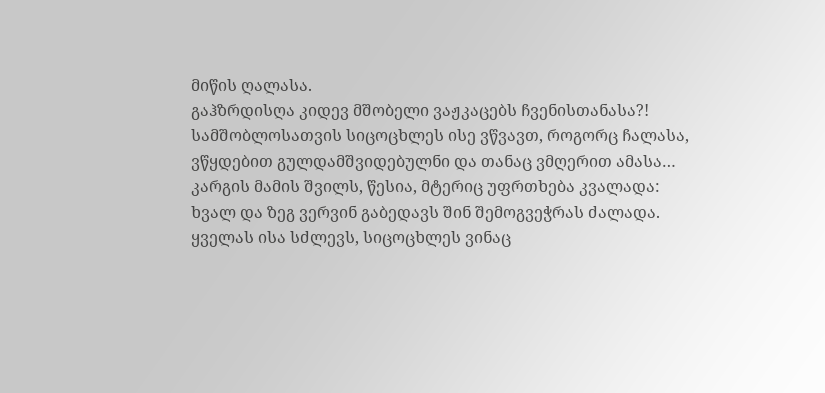მიწის ღალასა.
გაჰზრდისღა კიდევ მშობელი ვაჟკაცებს ჩვენისთანასა?!
სამშობლოსათვის სიცოცხლეს ისე ვწვავთ, როგორც ჩალასა,
ვწყდებით გულდამშვიდებულნი და თანაც ვმღერით ამასა…
კარგის მამის შვილს, წესია, მტერიც უფრთხება კვალადა:
ხვალ და ზეგ ვერვინ გაბედავს შინ შემოგვეჭრას ძალადა.
ყველას ისა სძლევს, სიცოცხლეს ვინაც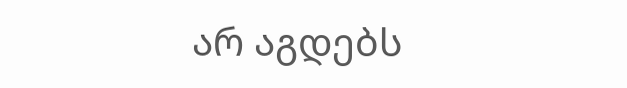არ აგდებს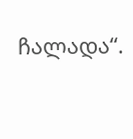ჩალადა“.